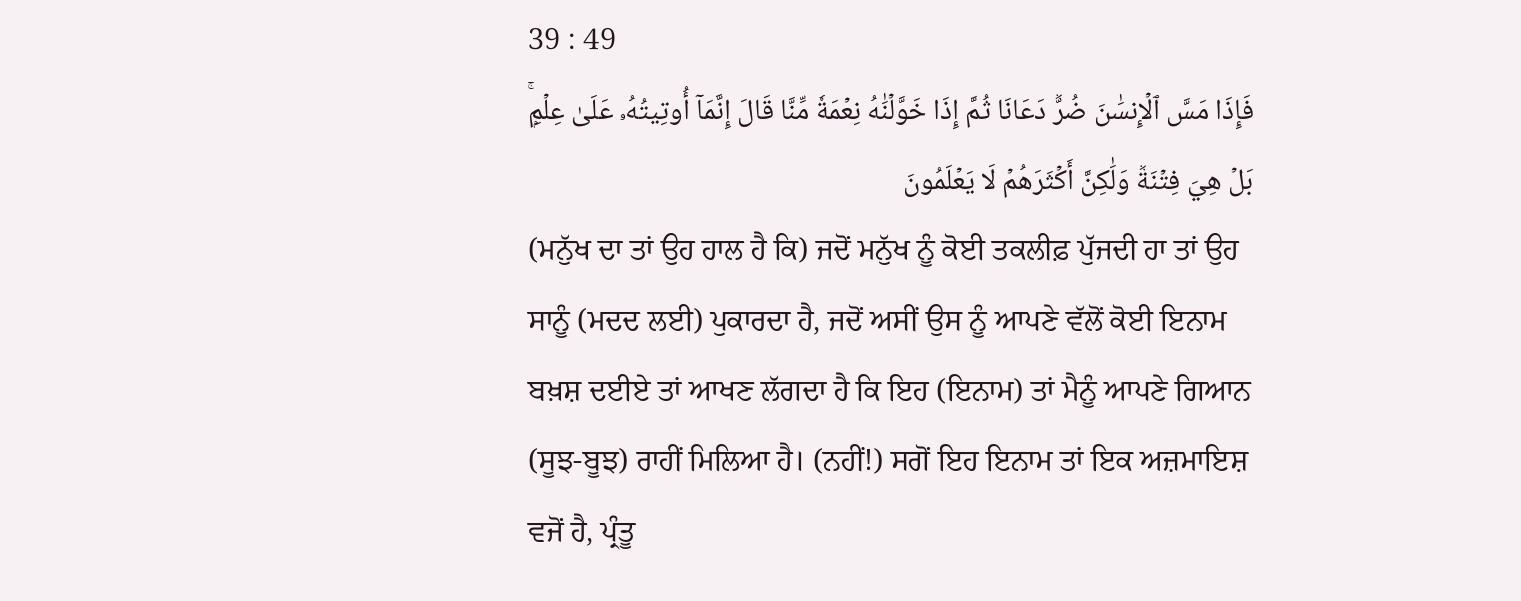39 : 49
فَإِذَا مَسَّ ٱلۡإِنسَٰنَ ضُرّٞ دَعَانَا ثُمَّ إِذَا خَوَّلۡنَٰهُ نِعۡمَةٗ مِّنَّا قَالَ إِنَّمَآ أُوتِيتُهُۥ عَلَىٰ عِلۡمِۭۚ بَلۡ هِيَ فِتۡنَةٞ وَلَٰكِنَّ أَكۡثَرَهُمۡ لَا يَعۡلَمُونَ
(ਮਨੁੱਖ ਦਾ ਤਾਂ ਉਹ ਹਾਲ ਹੈ ਕਿ) ਜਦੋਂ ਮਨੁੱਖ ਨੂੰ ਕੋਈ ਤਕਲੀਫ਼ ਪੁੱਜਦੀ ਹਾ ਤਾਂ ਉਹ ਸਾਨੂੰ (ਮਦਦ ਲਈ) ਪੁਕਾਰਦਾ ਹੈ, ਜਦੋਂ ਅਸੀਂ ਉਸ ਨੂੰ ਆਪਣੇ ਵੱਲੋਂ ਕੋਈ ਇਨਾਮ ਬਖ਼ਸ਼ ਦਈਏ ਤਾਂ ਆਖਣ ਲੱਗਦਾ ਹੈ ਕਿ ਇਹ (ਇਨਾਮ) ਤਾਂ ਮੈਨੂੰ ਆਪਣੇ ਗਿਆਨ (ਸੂਝ-ਬੂਝ) ਰਾਹੀਂ ਮਿਲਿਆ ਹੈ। (ਨਹੀਂ!) ਸਗੋਂ ਇਹ ਇਨਾਮ ਤਾਂ ਇਕ ਅਜ਼ਮਾਇਸ਼ ਵਜੋਂ ਹੈ, ਪ੍ਰੰਤੂ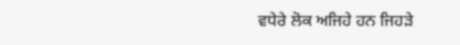ਵਧੇਰੇ ਲੋਕ ਅਜਿਹੇ ਹਨ ਜਿਹੜੇ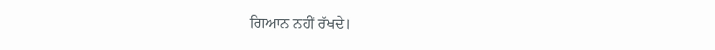ਗਿਆਨ ਨਹੀਂ ਰੱਖਦੇ।